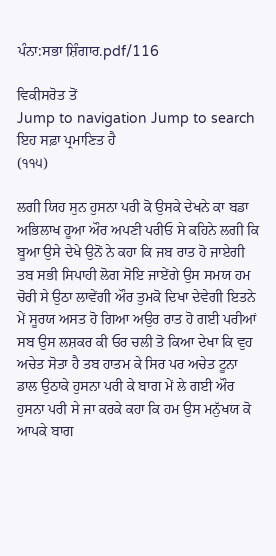ਪੰਨਾ:ਸਭਾ ਸ਼ਿੰਗਾਰ.pdf/116

ਵਿਕੀਸਰੋਤ ਤੋਂ
Jump to navigation Jump to search
ਇਹ ਸਫ਼ਾ ਪ੍ਰਮਾਣਿਤ ਹੈ
(੧੧੫)

ਲਗੀ ਯਿਹ ਸੁਨ ਹੁਸਨਾ ਪਰੀ ਕੋ ਉਸਕੇ ਦੇਖਨੇ ਕਾ ਬਡਾ ਅਭਿਲਾਖ ਹੂਆ ਔਰ ਅਪਣੀ ਪਰੀਓ ਸੇ ਕਹਿਨੇ ਲਗੀ ਕਿ ਬੂਆ ਉਸੇ ਦੇਖੇ ਉਨੋਂ ਨੇ ਕਹਾ ਕਿ ਜਬ ਰਾਤ ਹੋ ਜਾਏਗੀ ਤਬ ਸਭੀ ਸਿਪਾਹੀ ਲੋਗ ਸੋਇ ਜਾਏਂਗੇ ਉਸ ਸਮਯ ਹਮ ਚੋਰੀ ਸੇ ਉਠਾ ਲਾਵੇਂਗੀ ਔਰ ਤੁਮਕੋ ਦਿਖਾ ਦੇਵੇਗੀ ਇਤਨੇ ਮੇਂ ਸੂਰਯ ਅਸਤ ਹੋ ਗਿਆ ਅਉਰ ਰਾਤ ਹੋ ਗਈ ਪਰੀਆਂ ਸਬ ਉਸ ਲਸ਼ਕਰ ਕੀ ਓਰ ਚਲੀ ਤੋ ਕਿਆ ਦੇਖਾ ਕਿ ਵੁਹ ਅਚੇਤ ਸੋਤਾ ਹੈ ਤਬ ਹਾਤਮ ਕੇ ਸਿਰ ਪਰ ਅਚੇਤ ਟੂਨਾ ਡਾਲ ਉਠਾਕੇ ਹੁਸਨਾ ਪਰੀ ਕੇ ਬਾਗ ਮੇਂ ਲੇ ਗਈ ਔਰ ਹੁਸਨਾ ਪਰੀ ਸੇ ਜਾ ਕਰਕੇ ਕਹਾ ਕਿ ਹਮ ਉਸ ਮਨੁੱਖਯ ਕੋ ਆਪਕੇ ਬਾਗ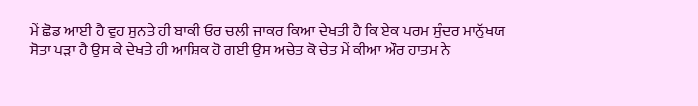ਮੇਂ ਛੋਡ ਆਈ ਹੈ ਵੁਹ ਸੁਨਤੇ ਹੀ ਬਾਕੀ ਓਰ ਚਲੀ ਜਾਕਰ ਕਿਆ ਦੇਖਤੀ ਹੈ ਕਿ ਏਕ ਪਰਮ ਸੁੰਦਰ ਮਾਨੁੱਖਯ ਸੋਤਾ ਪੜਾ ਹੈ ਉਸ ਕੇ ਦੇਖਤੇ ਹੀ ਆਸ਼ਿਕ ਹੋ ਗਈ ਉਸ ਅਚੇਤ ਕੋ ਚੇਤ ਮੇਂ ਕੀਆ ਔਰ ਹਾਤਮ ਨੇ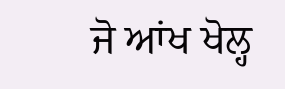ਜੋ ਆਂਖ ਖੋਲ੍ਹ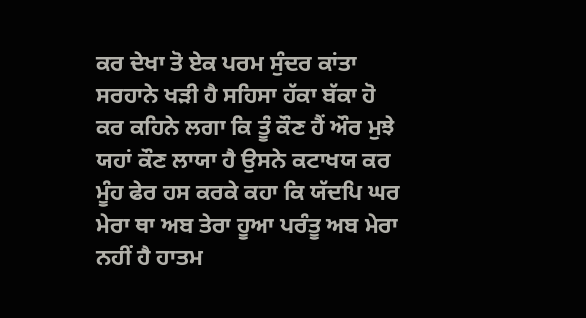ਕਰ ਦੇਖਾ ਤੋ ਏਕ ਪਰਮ ਸੁੰਦਰ ਕਾਂਤਾ ਸਰਹਾਨੇ ਖੜੀ ਹੈ ਸਹਿਸਾ ਹੱਕਾ ਬੱਕਾ ਹੋ ਕਰ ਕਹਿਨੇ ਲਗਾ ਕਿ ਤੂੰ ਕੌਣ ਹੈਂ ਔਰ ਮੁਝੇ ਯਹਾਂ ਕੌਣ ਲਾਯਾ ਹੈ ਉਸਨੇ ਕਟਾਖਯ ਕਰ ਮੂੰਹ ਫੇਰ ਹਸ ਕਰਕੇ ਕਹਾ ਕਿ ਯੱਦਪਿ ਘਰ ਮੇਰਾ ਥਾ ਅਬ ਤੇਰਾ ਹੂਆ ਪਰੰਤੂ ਅਬ ਮੇਰਾ ਨਹੀਂ ਹੈ ਹਾਤਮ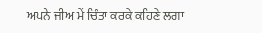ਅਪਨੇ ਜੀਅ ਮੇਂ ਚਿੰਤਾ ਕਰਕੇ ਕਹਿਣੇ ਲਗਾ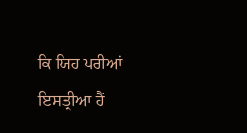ਕਿ ਯਿਹ ਪਰੀਆਂ ਇਸਤ੍ਰੀਆ ਹੈਂ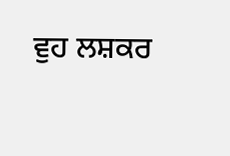ਵੁਹ ਲਸ਼ਕਰ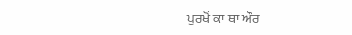ਪੁਰਖੋਂ ਕਾ ਥਾ ਔਰ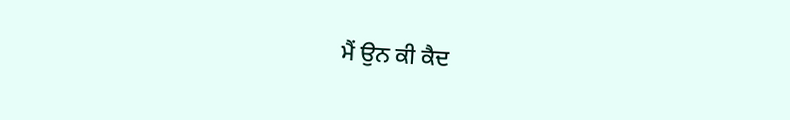ਮੈਂ ਉਨ ਕੀ ਕੈਦ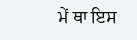ਮੇਂ ਥਾ ਇਸ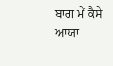ਬਾਗ ਮੇਂ ਕੈਸੇ ਆਯਾ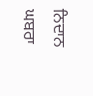ਨਿਦਾਨ ਘਬਰਾ